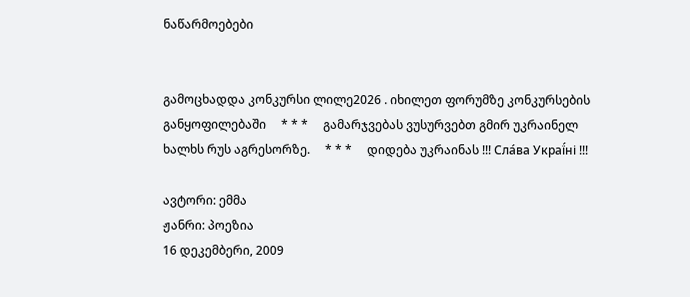ნაწარმოებები


გამოცხადდა კონკურსი ლილე2026 . იხილეთ ფორუმზე კონკურსების განყოფილებაში     * * *     გამარჯვებას ვუსურვებთ გმირ უკრაინელ ხალხს რუს აგრესორზე.     * * *     დიდება უკრაინას !!! Сла́ва Украї́ні !!!

ავტორი: ემმა
ჟანრი: პოეზია
16 დეკემბერი, 2009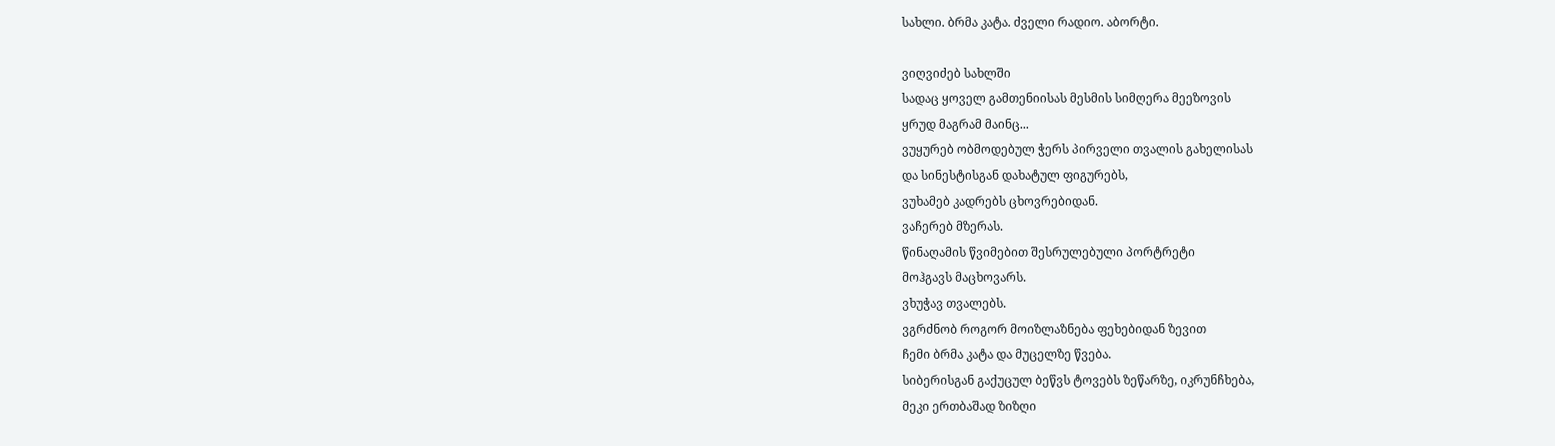სახლი. ბრმა კატა. ძველი რადიო. აბორტი.

ვიღვიძებ სახლში
სადაც ყოველ გამთენიისას მესმის სიმღერა მეეზოვის
ყრუდ მაგრამ მაინც...
ვუყურებ ობმოდებულ ჭერს პირველი თვალის გახელისას
და სინესტისგან დახატულ ფიგურებს,
ვუხამებ კადრებს ცხოვრებიდან.
ვაჩერებ მზერას.
წინაღამის წვიმებით შესრულებული პორტრეტი
მოჰგავს მაცხოვარს.
ვხუჭავ თვალებს.
ვგრძნობ როგორ მოიზლაზნება ფეხებიდან ზევით
ჩემი ბრმა კატა და მუცელზე წვება.
სიბერისგან გაქუცულ ბეწვს ტოვებს ზეწარზე, იკრუნჩხება,
მეკი ერთბაშად ზიზღი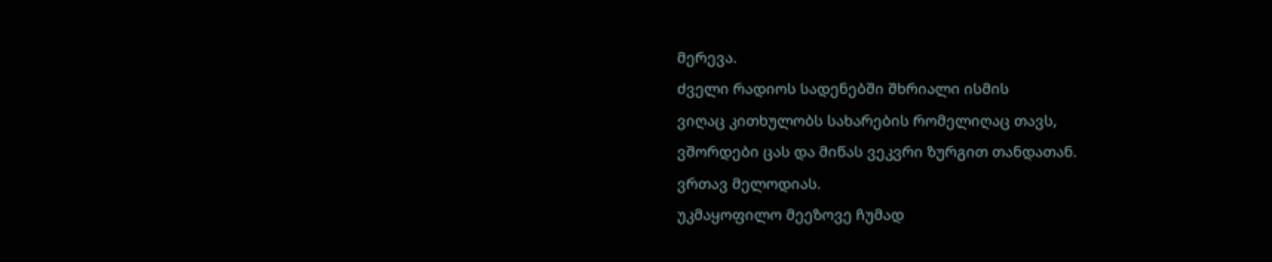მერევა.
ძველი რადიოს სადენებში შხრიალი ისმის
ვიღაც კითხულობს სახარების რომელიღაც თავს,
ვშორდები ცას და მიწას ვეკვრი ზურგით თანდათან.
ვრთავ მელოდიას.
უკმაყოფილო მეეზოვე ჩუმად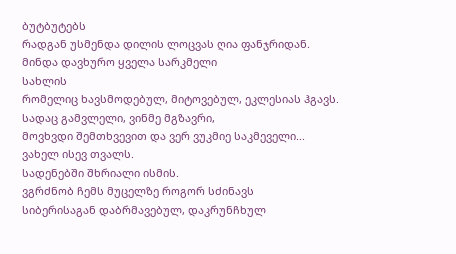ბუტბუტებს
რადგან უსმენდა დილის ლოცვას ღია ფანჯრიდან.
მინდა დავხურო ყველა სარკმელი
სახლის
რომელიც ხავსმოდებულ, მიტოვებულ, ეკლესიას ჰგავს.
სადაც გამვლელი, ვინმე მგზავრი,
მოვხვდი შემთხვევით და ვერ ვუკმიე საკმეველი...
ვახელ ისევ თვალს.
სადენებში შხრიალი ისმის.
ვგრძნობ ჩემს მუცელზე როგორ სძინავს
სიბერისაგან დაბრმავებულ, დაკრუნჩხულ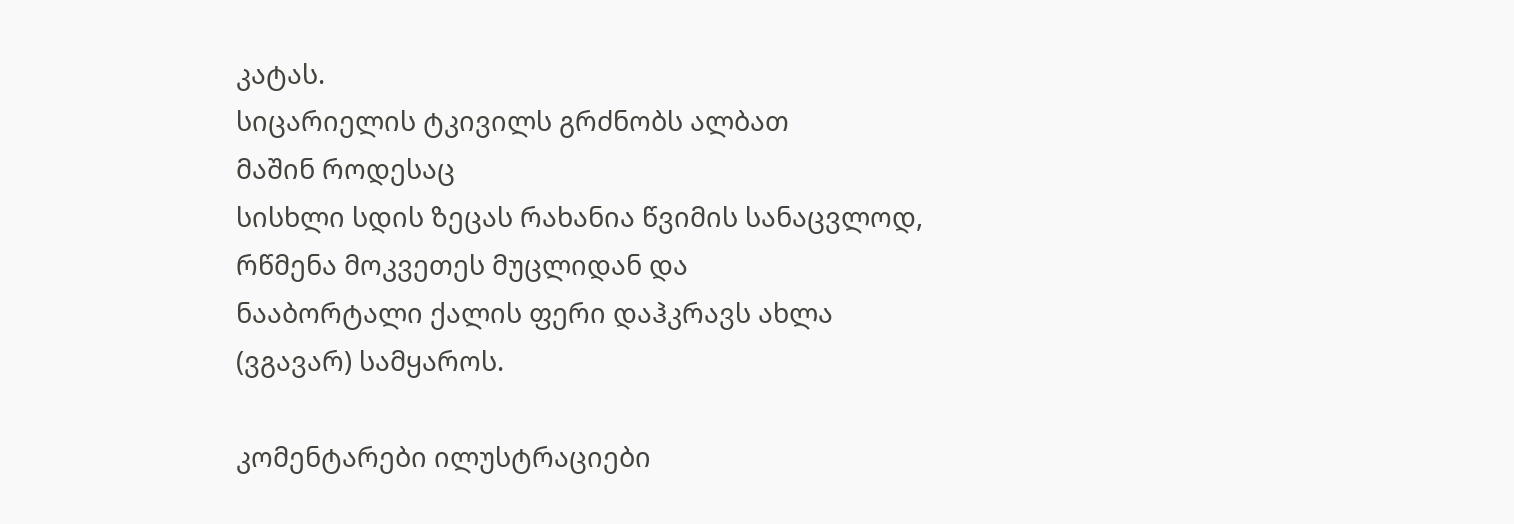კატას.
სიცარიელის ტკივილს გრძნობს ალბათ
მაშინ როდესაც
სისხლი სდის ზეცას რახანია წვიმის სანაცვლოდ,
რწმენა მოკვეთეს მუცლიდან და
ნააბორტალი ქალის ფერი დაჰკრავს ახლა
(ვგავარ) სამყაროს.

კომენტარები ილუსტრაციები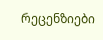რეცენზიები